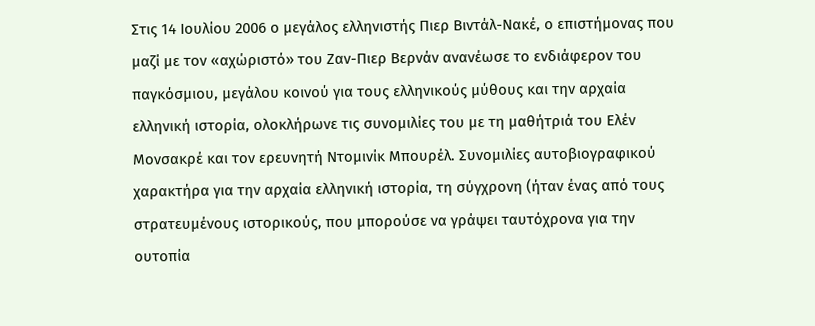Στις 14 Ιουλίου 2006 ο μεγάλος ελληνιστής Πιερ Βιντάλ-Νακέ, ο επιστήμονας που μαζί με τον «αχώριστό» του Ζαν-Πιερ Βερνάν ανανέωσε το ενδιάφερον του παγκόσμιου, μεγάλου κοινού για τους ελληνικούς μύθους και την αρχαία ελληνική ιστορία, ολοκλήρωνε τις συνομιλίες του με τη μαθήτριά του Ελέν Μονσακρέ και τον ερευνητή Ντομινίκ Μπουρέλ. Συνομιλίες αυτοβιογραφικού χαρακτήρα για την αρχαία ελληνική ιστορία, τη σύγχρονη (ήταν ένας από τους στρατευμένους ιστορικούς, που μπορούσε να γράψει ταυτόχρονα για την ουτοπία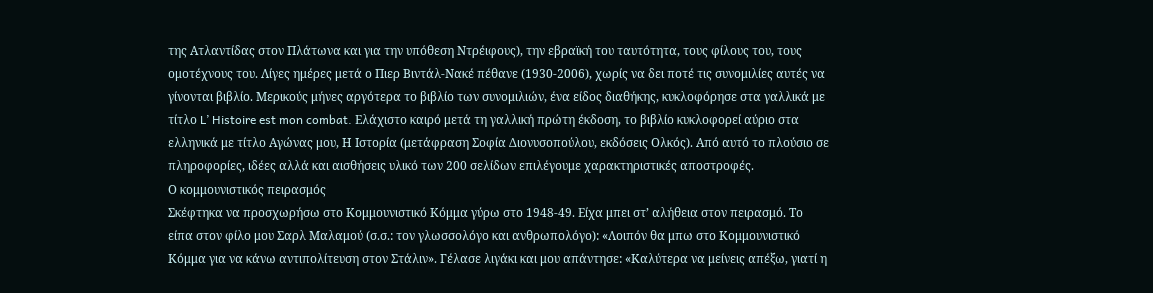της Ατλαντίδας στον Πλάτωνα και για την υπόθεση Ντρέιφους), την εβραϊκή του ταυτότητα, τους φίλους του, τους ομοτέχνους του. Λίγες ημέρες μετά ο Πιερ Βιντάλ-Νακέ πέθανε (1930-2006), χωρίς να δει ποτέ τις συνομιλίες αυτές να γίνονται βιβλίο. Μερικούς μήνες αργότερα το βιβλίο των συνομιλιών, ένα είδος διαθήκης, κυκλοφόρησε στα γαλλικά με τίτλο L’ Histoire est mon combat. Ελάχιστο καιρό μετά τη γαλλική πρώτη έκδοση, το βιβλίο κυκλοφορεί αύριο στα ελληνικά με τίτλο Αγώνας μου, Η Ιστορία (μετάφραση Σοφία Διονυσοπούλου, εκδόσεις Ολκός). Από αυτό το πλούσιο σε πληροφορίες, ιδέες αλλά και αισθήσεις υλικό των 200 σελίδων επιλέγουμε χαρακτηριστικές αποστροφές.
Ο κομμουνιστικός πειρασμός
Σκέφτηκα να προσχωρήσω στο Κομμουνιστικό Κόμμα γύρω στο 1948-49. Είχα μπει στ’ αλήθεια στον πειρασμό. Το είπα στον φίλο μου Σαρλ Μαλαμού (σ.σ.: τον γλωσσολόγο και ανθρωπολόγο): «Λοιπόν θα μπω στο Κομμουνιστικό Κόμμα για να κάνω αντιπολίτευση στον Στάλιν». Γέλασε λιγάκι και μου απάντησε: «Καλύτερα να μείνεις απέξω, γιατί η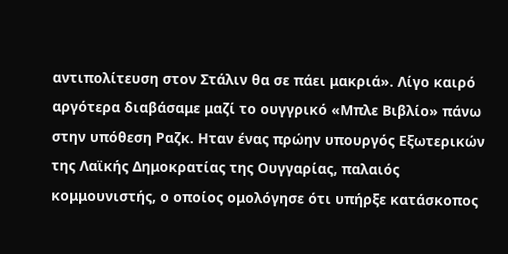αντιπολίτευση στον Στάλιν θα σε πάει μακριά». Λίγο καιρό αργότερα διαβάσαμε μαζί το ουγγρικό «Μπλε Βιβλίο» πάνω στην υπόθεση Ραζκ. Ηταν ένας πρώην υπουργός Εξωτερικών της Λαϊκής Δημοκρατίας της Ουγγαρίας, παλαιός κομμουνιστής, ο οποίος ομολόγησε ότι υπήρξε κατάσκοπος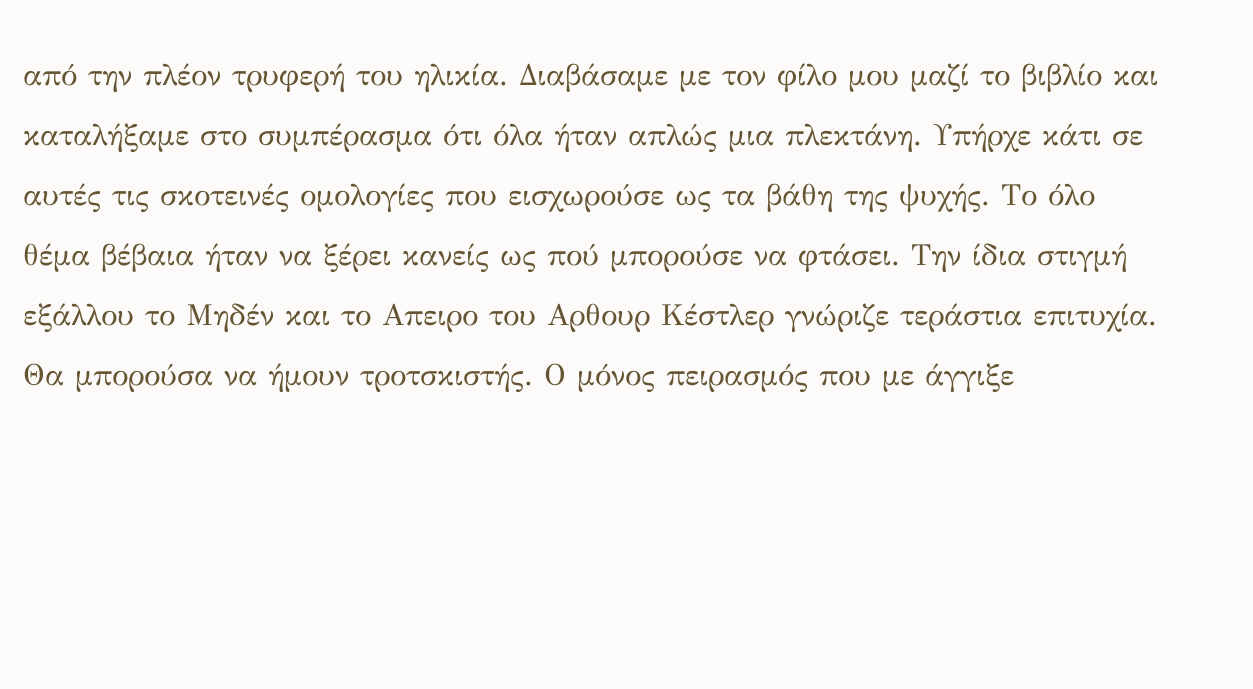από την πλέον τρυφερή του ηλικία. Διαβάσαμε με τον φίλο μου μαζί το βιβλίο και καταλήξαμε στο συμπέρασμα ότι όλα ήταν απλώς μια πλεκτάνη. Υπήρχε κάτι σε αυτές τις σκοτεινές ομολογίες που εισχωρούσε ως τα βάθη της ψυχής. Το όλο θέμα βέβαια ήταν να ξέρει κανείς ως πού μπορούσε να φτάσει. Την ίδια στιγμή εξάλλου το Μηδέν και το Απειρο του Αρθουρ Κέστλερ γνώριζε τεράστια επιτυχία. Θα μπορούσα να ήμουν τροτσκιστής. Ο μόνος πειρασμός που με άγγιξε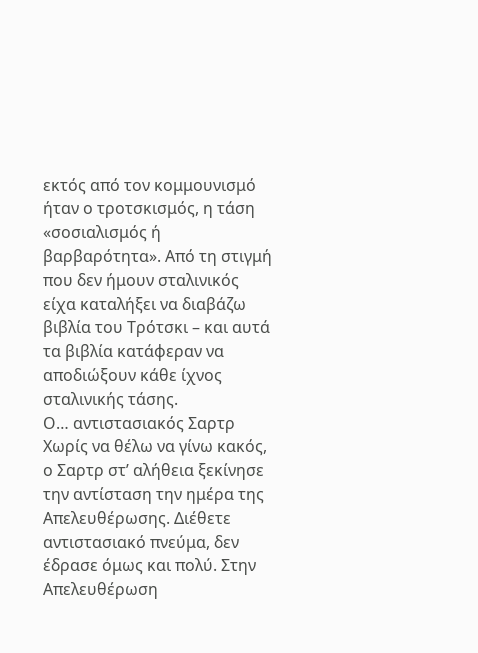εκτός από τον κομμουνισμό ήταν ο τροτσκισμός, η τάση «σοσιαλισμός ή βαρβαρότητα». Από τη στιγμή που δεν ήμουν σταλινικός είχα καταλήξει να διαβάζω βιβλία του Τρότσκι – και αυτά τα βιβλία κατάφεραν να αποδιώξουν κάθε ίχνος σταλινικής τάσης.
Ο… αντιστασιακός Σαρτρ
Χωρίς να θέλω να γίνω κακός, ο Σαρτρ στ’ αλήθεια ξεκίνησε την αντίσταση την ημέρα της Απελευθέρωσης. Διέθετε αντιστασιακό πνεύμα, δεν έδρασε όμως και πολύ. Στην Απελευθέρωση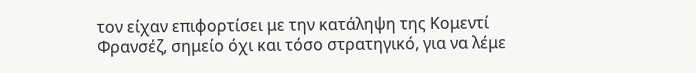τον είχαν επιφορτίσει με την κατάληψη της Κομεντί Φρανσέζ, σημείο όχι και τόσο στρατηγικό, για να λέμε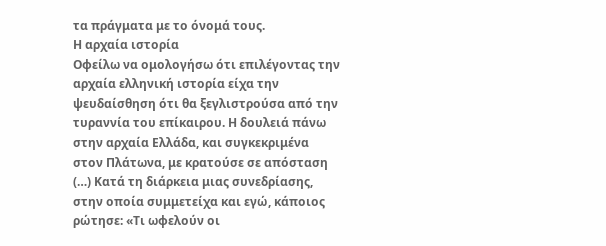τα πράγματα με το όνομά τους.
Η αρχαία ιστορία
Οφείλω να ομολογήσω ότι επιλέγοντας την αρχαία ελληνική ιστορία είχα την ψευδαίσθηση ότι θα ξεγλιστρούσα από την τυραννία του επίκαιρου. Η δουλειά πάνω στην αρχαία Ελλάδα, και συγκεκριμένα στον Πλάτωνα, με κρατούσε σε απόσταση (…) Κατά τη διάρκεια μιας συνεδρίασης, στην οποία συμμετείχα και εγώ, κάποιος ρώτησε: «Τι ωφελούν οι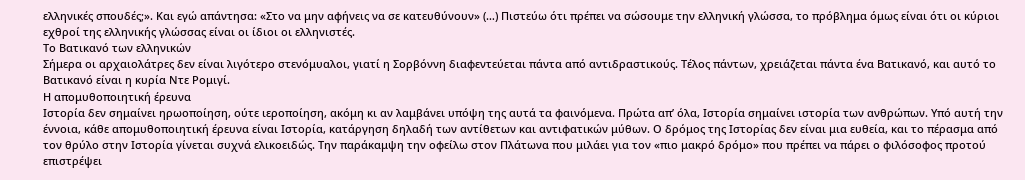ελληνικές σπουδές;». Και εγώ απάντησα: «Στο να μην αφήνεις να σε κατευθύνουν» (…) Πιστεύω ότι πρέπει να σώσουμε την ελληνική γλώσσα, το πρόβλημα όμως είναι ότι οι κύριοι εχθροί της ελληνικής γλώσσας είναι οι ίδιοι οι ελληνιστές.
Το Βατικανό των ελληνικών
Σήμερα οι αρχαιολάτρες δεν είναι λιγότερο στενόμυαλοι, γιατί η Σορβόννη διαφεντεύεται πάντα από αντιδραστικούς. Τέλος πάντων, χρειάζεται πάντα ένα Βατικανό, και αυτό το Βατικανό είναι η κυρία Ντε Ρομιγί.
Η απομυθοποιητική έρευνα
Ιστορία δεν σημαίνει ηρωοποίηση, ούτε ιεροποίηση, ακόμη κι αν λαμβάνει υπόψη της αυτά τα φαινόμενα. Πρώτα απ’ όλα, Ιστορία σημαίνει ιστορία των ανθρώπων. Υπό αυτή την έννοια, κάθε απομυθοποιητική έρευνα είναι Ιστορία, κατάργηση δηλαδή των αντίθετων και αντιφατικών μύθων. Ο δρόμος της Ιστορίας δεν είναι μια ευθεία, και το πέρασμα από τον θρύλο στην Ιστορία γίνεται συχνά ελικοειδώς. Την παράκαμψη την οφείλω στον Πλάτωνα που μιλάει για τον «πιο μακρό δρόμο» που πρέπει να πάρει ο φιλόσοφος προτού επιστρέψει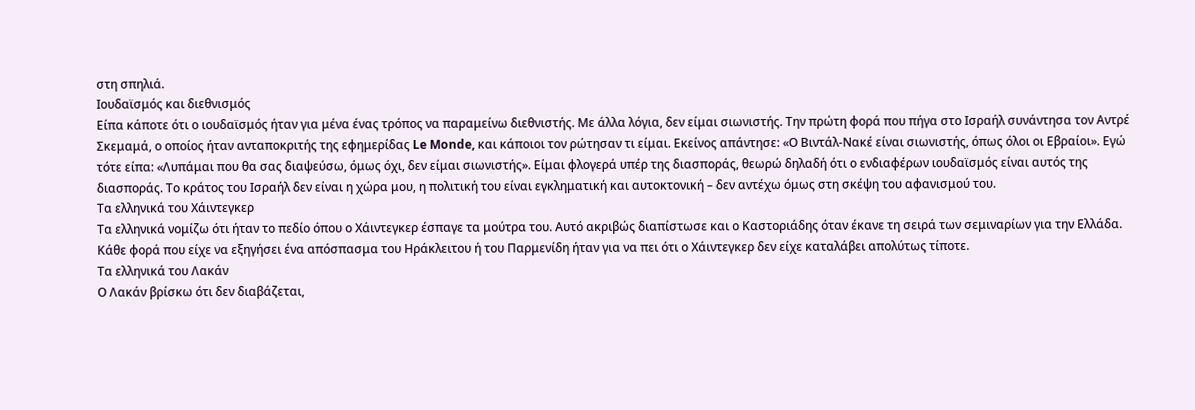στη σπηλιά.
Ιουδαϊσμός και διεθνισμός
Είπα κάποτε ότι ο ιουδαϊσμός ήταν για μένα ένας τρόπος να παραμείνω διεθνιστής. Με άλλα λόγια, δεν είμαι σιωνιστής. Την πρώτη φορά που πήγα στο Ισραήλ συνάντησα τον Αντρέ Σκεμαμά, ο οποίος ήταν ανταποκριτής της εφημερίδας Le Monde, και κάποιοι τον ρώτησαν τι είμαι. Εκείνος απάντησε: «Ο Βιντάλ-Νακέ είναι σιωνιστής, όπως όλοι οι Εβραίοι». Εγώ τότε είπα: «Λυπάμαι που θα σας διαψεύσω, όμως όχι, δεν είμαι σιωνιστής». Είμαι φλογερά υπέρ της διασποράς, θεωρώ δηλαδή ότι ο ενδιαφέρων ιουδαϊσμός είναι αυτός της διασποράς. Το κράτος του Ισραήλ δεν είναι η χώρα μου, η πολιτική του είναι εγκληματική και αυτοκτονική – δεν αντέχω όμως στη σκέψη του αφανισμού του.
Τα ελληνικά του Χάιντεγκερ
Τα ελληνικά νομίζω ότι ήταν το πεδίο όπου ο Χάιντεγκερ έσπαγε τα μούτρα του. Αυτό ακριβώς διαπίστωσε και ο Καστοριάδης όταν έκανε τη σειρά των σεμιναρίων για την Ελλάδα. Κάθε φορά που είχε να εξηγήσει ένα απόσπασμα του Ηράκλειτου ή του Παρμενίδη ήταν για να πει ότι ο Χάιντεγκερ δεν είχε καταλάβει απολύτως τίποτε.
Τα ελληνικά του Λακάν
Ο Λακάν βρίσκω ότι δεν διαβάζεται,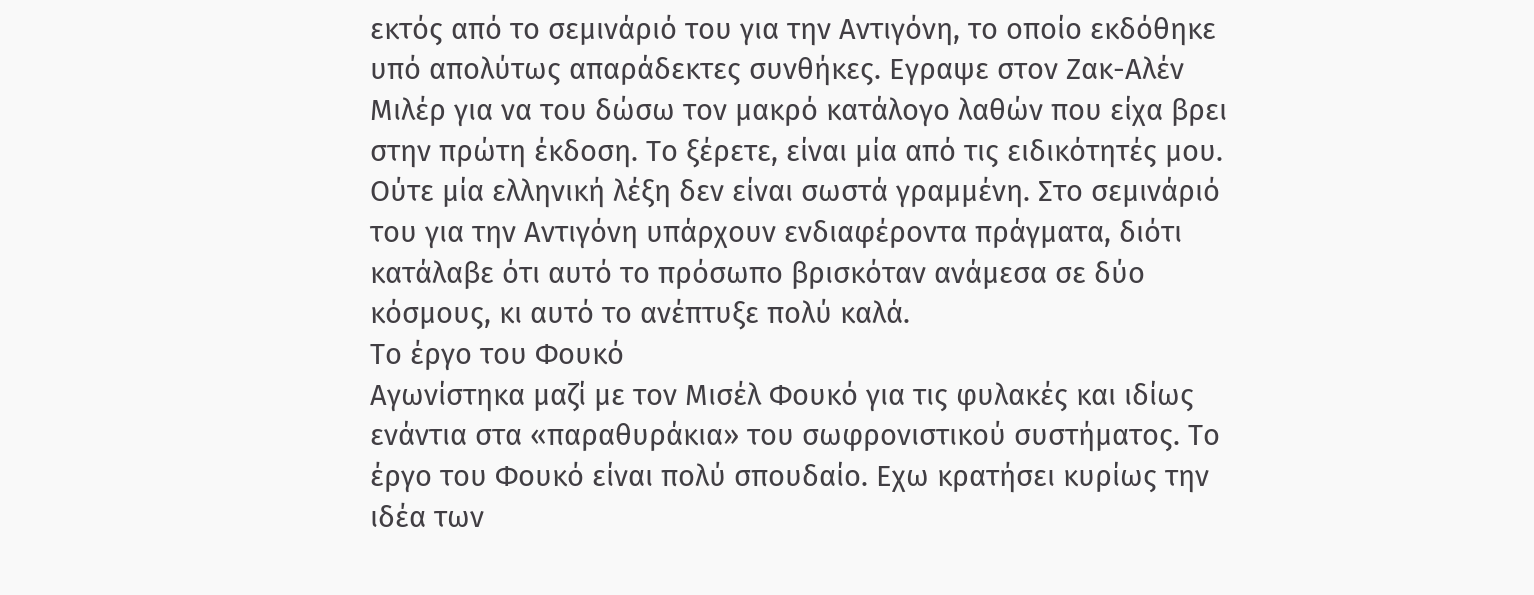εκτός από το σεμινάριό του για την Αντιγόνη, το οποίο εκδόθηκε υπό απολύτως απαράδεκτες συνθήκες. Εγραψε στον Ζακ-Αλέν Μιλέρ για να του δώσω τον μακρό κατάλογο λαθών που είχα βρει στην πρώτη έκδοση. Το ξέρετε, είναι μία από τις ειδικότητές μου. Ούτε μία ελληνική λέξη δεν είναι σωστά γραμμένη. Στο σεμινάριό του για την Αντιγόνη υπάρχουν ενδιαφέροντα πράγματα, διότι κατάλαβε ότι αυτό το πρόσωπο βρισκόταν ανάμεσα σε δύο κόσμους, κι αυτό το ανέπτυξε πολύ καλά.
Το έργο του Φουκό
Αγωνίστηκα μαζί με τον Μισέλ Φουκό για τις φυλακές και ιδίως ενάντια στα «παραθυράκια» του σωφρονιστικού συστήματος. Το έργο του Φουκό είναι πολύ σπουδαίο. Εχω κρατήσει κυρίως την ιδέα των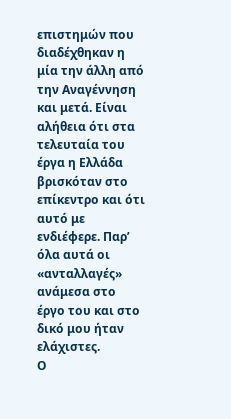επιστημών που διαδέχθηκαν η μία την άλλη από την Αναγέννηση και μετά. Είναι αλήθεια ότι στα τελευταία του έργα η Ελλάδα βρισκόταν στο επίκεντρο και ότι αυτό με ενδιέφερε. Παρ’ όλα αυτά οι «ανταλλαγές» ανάμεσα στο έργο του και στο δικό μου ήταν ελάχιστες.
Ο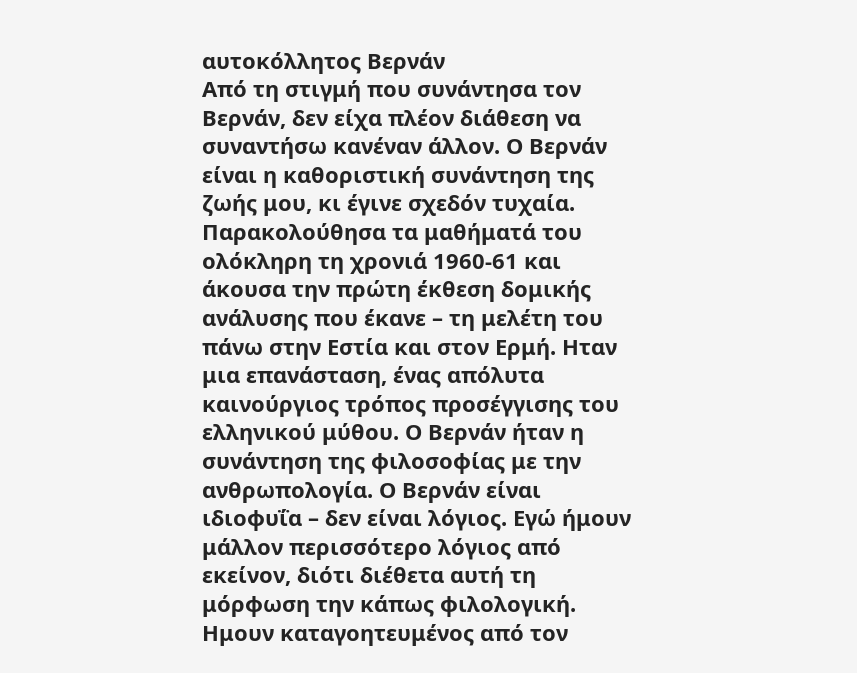αυτοκόλλητος Βερνάν
Από τη στιγμή που συνάντησα τον Βερνάν, δεν είχα πλέον διάθεση να συναντήσω κανέναν άλλον. Ο Βερνάν είναι η καθοριστική συνάντηση της ζωής μου, κι έγινε σχεδόν τυχαία. Παρακολούθησα τα μαθήματά του ολόκληρη τη χρονιά 1960-61 και άκουσα την πρώτη έκθεση δομικής ανάλυσης που έκανε – τη μελέτη του πάνω στην Εστία και στον Ερμή. Ηταν μια επανάσταση, ένας απόλυτα καινούργιος τρόπος προσέγγισης του ελληνικού μύθου. Ο Βερνάν ήταν η συνάντηση της φιλοσοφίας με την ανθρωπολογία. Ο Βερνάν είναι ιδιοφυΐα – δεν είναι λόγιος. Εγώ ήμουν μάλλον περισσότερο λόγιος από εκείνον, διότι διέθετα αυτή τη μόρφωση την κάπως φιλολογική. Ημουν καταγοητευμένος από τον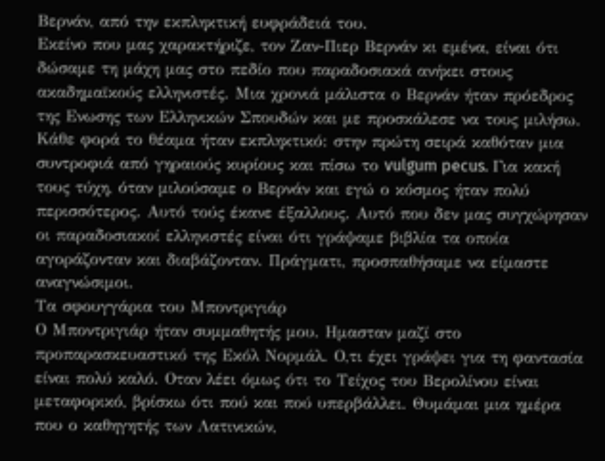Βερνάν, από την εκπληκτική ευφράδειά του.
Εκείνο που μας χαρακτήριζε, τον Ζαν-Πιερ Βερνάν κι εμένα, είναι ότι δώσαμε τη μάχη μας στο πεδίο που παραδοσιακά ανήκει στους ακαδημαϊκούς ελληνιστές. Μια χρονιά μάλιστα ο Βερνάν ήταν πρόεδρος της Ενωσης των Ελληνικών Σπουδών και με προσκάλεσε να τους μιλήσω. Κάθε φορά το θέαμα ήταν εκπληκτικό: στην πρώτη σειρά καθόταν μια συντροφιά από γηραιούς κυρίους και πίσω το vulgum pecus. Για κακή τους τύχη, όταν μιλούσαμε ο Βερνάν και εγώ ο κόσμος ήταν πολύ περισσότερος. Αυτό τούς έκανε έξαλλους. Αυτό που δεν μας συγχώρησαν οι παραδοσιακοί ελληνιστές είναι ότι γράψαμε βιβλία τα οποία αγοράζονταν και διαβάζονταν. Πράγματι, προσπαθήσαμε να είμαστε αναγνώσιμοι.
Τα σφουγγάρια του Μποντριγιάρ
Ο Μποντριγιάρ ήταν συμμαθητής μου. Ημασταν μαζί στο προπαρασκευαστικό της Εκόλ Νορμάλ. Ο,τι έχει γράψει για τη φαντασία είναι πολύ καλό. Οταν λέει όμως ότι το Τείχος του Βερολίνου είναι μεταφορικό, βρίσκω ότι πού και πού υπερβάλλει. Θυμάμαι μια ημέρα που ο καθηγητής των Λατινικών,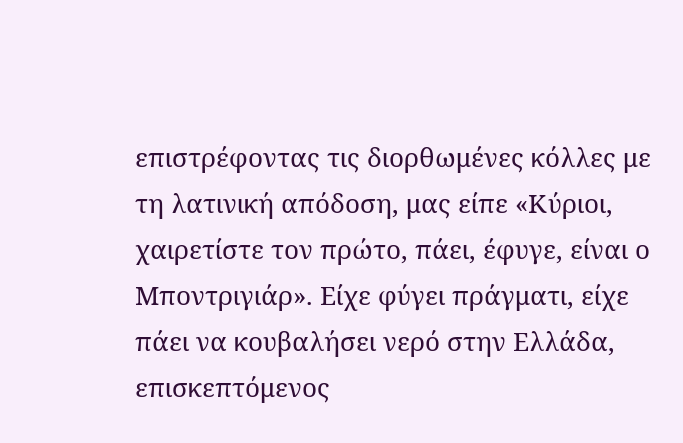επιστρέφοντας τις διορθωμένες κόλλες με τη λατινική απόδοση, μας είπε «Κύριοι, χαιρετίστε τον πρώτο, πάει, έφυγε, είναι ο Μποντριγιάρ». Είχε φύγει πράγματι, είχε πάει να κουβαλήσει νερό στην Ελλάδα, επισκεπτόμενος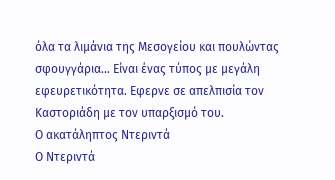όλα τα λιμάνια της Μεσογείου και πουλώντας σφουγγάρια… Είναι ένας τύπος με μεγάλη εφευρετικότητα. Εφερνε σε απελπισία τον Καστοριάδη με τον υπαρξισμό του.
Ο ακατάληπτος Ντεριντά
Ο Ντεριντά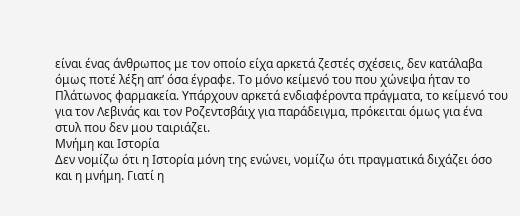είναι ένας άνθρωπος με τον οποίο είχα αρκετά ζεστές σχέσεις, δεν κατάλαβα όμως ποτέ λέξη απ’ όσα έγραφε. Το μόνο κείμενό του που χώνεψα ήταν το Πλάτωνος φαρμακεία. Υπάρχουν αρκετά ενδιαφέροντα πράγματα, το κείμενό του για τον Λεβινάς και τον Ροζεντσβάιχ για παράδειγμα, πρόκειται όμως για ένα στυλ που δεν μου ταιριάζει.
Μνήμη και Ιστορία
Δεν νομίζω ότι η Ιστορία μόνη της ενώνει, νομίζω ότι πραγματικά διχάζει όσο και η μνήμη. Γιατί η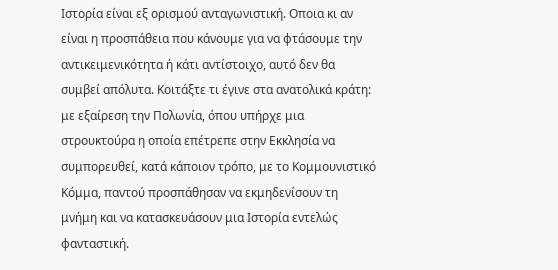Ιστορία είναι εξ ορισμού ανταγωνιστική. Οποια κι αν είναι η προσπάθεια που κάνουμε για να φτάσουμε την αντικειμενικότητα ή κάτι αντίστοιχο, αυτό δεν θα συμβεί απόλυτα. Κοιτάξτε τι έγινε στα ανατολικά κράτη: με εξαίρεση την Πολωνία, όπου υπήρχε μια στρουκτούρα η οποία επέτρεπε στην Εκκλησία να συμπορευθεί, κατά κάποιον τρόπο, με το Κομμουνιστικό Κόμμα, παντού προσπάθησαν να εκμηδενίσουν τη μνήμη και να κατασκευάσουν μια Ιστορία εντελώς φανταστική.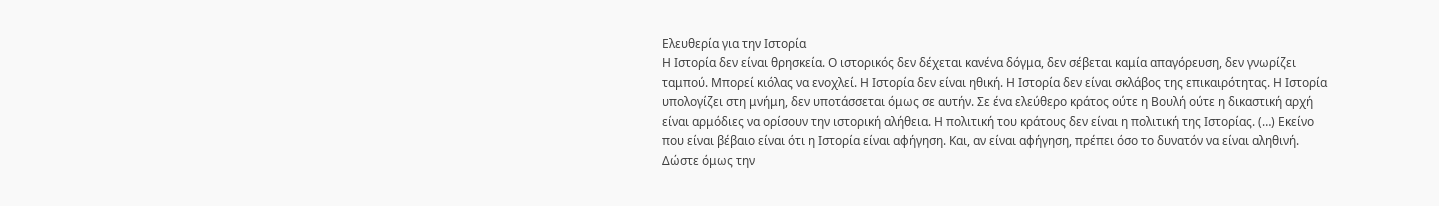Ελευθερία για την Ιστορία
Η Ιστορία δεν είναι θρησκεία. Ο ιστορικός δεν δέχεται κανένα δόγμα, δεν σέβεται καμία απαγόρευση, δεν γνωρίζει ταμπού. Μπορεί κιόλας να ενοχλεί. Η Ιστορία δεν είναι ηθική. Η Ιστορία δεν είναι σκλάβος της επικαιρότητας. Η Ιστορία υπολογίζει στη μνήμη, δεν υποτάσσεται όμως σε αυτήν. Σε ένα ελεύθερο κράτος ούτε η Βουλή ούτε η δικαστική αρχή είναι αρμόδιες να ορίσουν την ιστορική αλήθεια. Η πολιτική του κράτους δεν είναι η πολιτική της Ιστορίας. (…) Εκείνο που είναι βέβαιο είναι ότι η Ιστορία είναι αφήγηση. Και, αν είναι αφήγηση, πρέπει όσο το δυνατόν να είναι αληθινή. Δώστε όμως την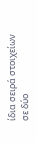ίδια σειρά στοιχείων σε δύο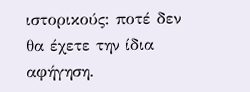ιστορικούς: ποτέ δεν θα έχετε την ίδια αφήγηση.